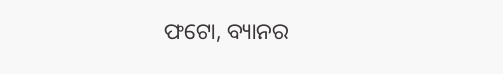ଫଟୋ, ବ୍ୟାନର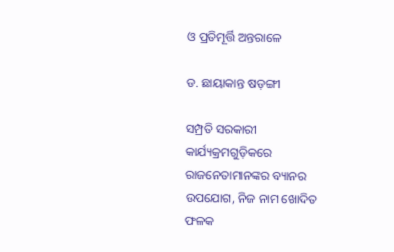ଓ ପ୍ରତିମୂର୍ତ୍ତି ଅନ୍ତରାଳେ

ଡ. ଛାୟାକାନ୍ତ ଷଡ଼ଙ୍ଗୀ

ସମ୍ପ୍ରତି ସରକାରୀ କାର୍ଯ୍ୟକ୍ରମଗୁଡ଼ିକରେ ରାଜନେତାମାନଙ୍କର ବ୍ୟାନର ଉପଯୋଗ, ନିଜ ନାମ ଖୋଦିତ ଫଳକ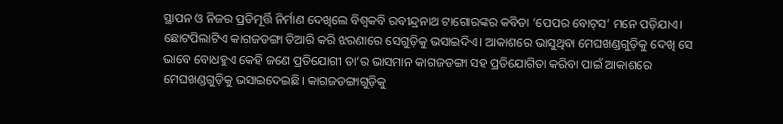ସ୍ଥାପନ ଓ ନିଜର ପ୍ରତିମୂର୍ତ୍ତି ନିର୍ମାଣ ଦେଖିଲେ ବିଶ୍ୱକବି ରବୀନ୍ଦ୍ରନାଥ ଟାଗୋରଙ୍କର କବିତା ‘ପେପର ବୋଟ୍‌ସ’ ମନେ ପଡ଼ିଯାଏ। ଛୋଟପିଲାଟିଏ କାଗଜଡଙ୍ଗା ତିଆରି କରି ଝରଣାରେ ସେଗୁଡ଼ିକୁ ଭସାଇଦିଏ। ଆକାଶରେ ଭାସୁଥିବା ମେଘଖଣ୍ଡଗୁଡ଼ିକୁ ଦେଖି ସେ ଭାବେ ବୋଧହୁଏ କେହି ଜଣେ ପ୍ରତିଯୋଗୀ ତା’ର ଭାସମାନ କାଗଜଡଙ୍ଗା ସହ ପ୍ରତିଯୋଗିତା କରିବା ପାଇଁ ଆକାଶରେ ମେଘଖଣ୍ଡଗୁଡ଼ିକୁ ଭସାଇଦେଇଛି। କାଗଜଡଙ୍ଗାଗୁଡ଼ିକୁ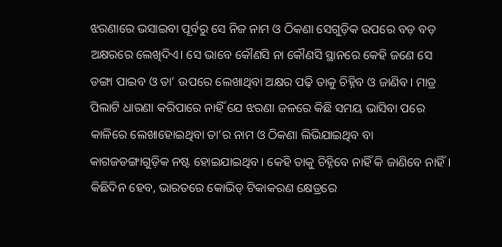ଝରଣାରେ ଭସାଇବା ପୂର୍ବରୁ ସେ ନିଜ ନାମ ଓ ଠିକଣା ସେଗୁଡ଼ିକ ଉପରେ ବଡ଼ ବଡ଼ ଅକ୍ଷରରେ ଲେଖିଦିଏ। ସେ ଭାବେ କୌଣସି ନା କୌଣସି ସ୍ଥାନରେ କେହି ଜଣେ ସେ ଡଙ୍ଗା ପାଇବ ଓ ତା’ ଉପରେ ଲେଖାଥିବା ଅକ୍ଷର ପଢ଼ି ତାକୁ ଚିହ୍ନିବ ଓ ଜାଣିବ। ମାତ୍ର ପିଲାଟି ଧାରଣା କରିପାରେ ନାହିଁ ଯେ ଝରଣା ଜଳରେ କିଛି ସମୟ ଭାସିବା ପରେ କାଳିରେ ଲେଖାହୋଇଥିବା ତା’ର ନାମ ଓ ଠିକଣା ଲିଭିଯାଇଥିବ ବା କାଗଜଡଙ୍ଗାଗୁଡ଼ିକ ନଷ୍ଟ ହୋଇଯାଇଥିବ। କେହି ତାକୁ ଚିହ୍ନିବେ ନାହିଁ କି ଜାଣିବେ ନାହିଁ।
କିଛିଦିନ ହେବ, ଭାରତରେ କୋଭିଡ୍‌ ଟିକାକରଣ କ୍ଷେତ୍ରରେ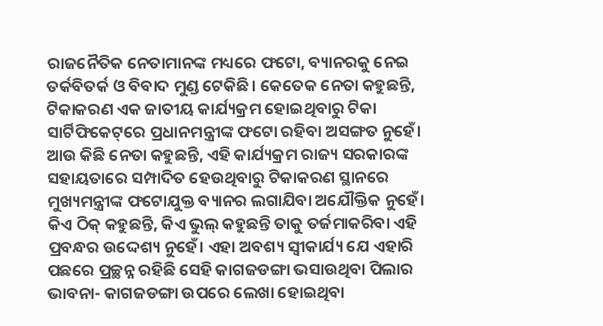ରାଜନୈତିକ ନେତାମାନଙ୍କ ମଧ୍ୟରେ ଫଟୋ, ବ୍ୟାନରକୁ ନେଇ ତର୍କବିତର୍କ ଓ ବିବାଦ ମୁଣ୍ଡ ଟେକିଛି। କେତେକ ନେତା କହୁଛନ୍ତି, ଟିକାକରଣ ଏକ ଜାତୀୟ କାର୍ଯ୍ୟକ୍ରମ ହୋଇଥିବାରୁ ଟିକା ସାର୍ଟିଫିକେଟ୍‌ରେ ପ୍ରଧାନମନ୍ତ୍ରୀଙ୍କ ଫଟୋ ରହିବା ଅସଙ୍ଗତ ନୁହେଁ। ଆଉ କିଛି ନେତା କହୁଛନ୍ତି, ଏହି କାର୍ଯ୍ୟକ୍ରମ ରାଜ୍ୟ ସରକାରଙ୍କ ସହାୟତାରେ ସମ୍ପାଦିତ ହେଉଥିବାରୁ ଟିକାକରଣ ସ୍ଥାନରେ ମୁଖ୍ୟମନ୍ତ୍ରୀଙ୍କ ଫଟୋଯୁକ୍ତ ବ୍ୟାନର ଲଗାଯିବା ଅଯୌକ୍ତିକ ନୁହେଁ। କିଏ ଠିକ୍‌ କହୁଛନ୍ତି, କିଏ ଭୁଲ୍‌ କହୁଛନ୍ତି ତାକୁ ତର୍ଜମାକରିବା ଏହି ପ୍ରବନ୍ଧର ଉଦ୍ଦେଶ୍ୟ ନୁହେଁ। ଏହା ଅବଶ୍ୟ ସ୍ବୀକାର୍ଯ୍ୟ ଯେ ଏହାରି ପଛରେ ପ୍ରଚ୍ଛନ୍ନ ରହିଛି ସେହି କାଗଜଡଙ୍ଗା ଭସାଉଥିବା ପିଲାର ଭାବନା- କାଗଜଡଙ୍ଗା ଉପରେ ଲେଖା ହୋଇଥିବା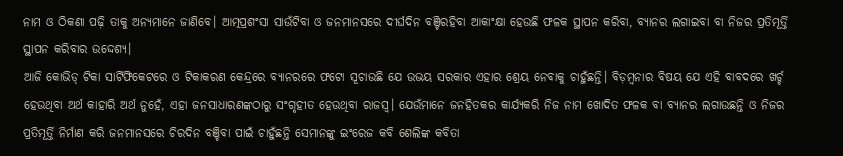ନାମ ଓ ଠିକଣା ପଢ଼ି ତାକୁ ଅନ୍ୟମାନେ ଜାଣିବେ। ଆତ୍ମପ୍ରଶଂସା ସାଉଁଟିବା ଓ ଜନମାନସରେ ଦୀର୍ଘଦିନ ବଞ୍ଚିରହିବା ଆକାଂକ୍ଷା ହେଉଛି ଫଳକ ସ୍ଥାପନ କରିବା, ବ୍ୟାନର ଲଗାଇବା ବା ନିଜର ପ୍ରତିମୂର୍ତ୍ତି ସ୍ଥାପନ କରିବାର ଉଦ୍ଦେଶ୍ୟ।
ଆଜି କୋଭିଡ୍‌ ଟିକା ସାର୍ଟିଫିକେଟରେ ଓ ଟିକାକରଣ କେନ୍ଦ୍ରରେ ବ୍ୟାନରରେ ଫଟୋ ସୂଚାଉଛି ଯେ ଉଭୟ ସରକାର ଏହାର ଶ୍ରେୟ ନେବାକୁ ଚାହୁଁଛନ୍ତି। ବିଡ଼ମ୍ବନାର ବିଷୟ ଯେ ଏହି ବାବଦରେ ଖର୍ଚ୍ଚ ହେଉଥିବା ଅର୍ଥ କାହାରି ଅର୍ଥ ନୁହେଁ, ଏହା ଜନସାଧାରଣଙ୍କଠାରୁ ସଂଗୃହୀତ ହେଉଥିବା ରାଜସ୍ବ। ଯେଉଁମାନେ ଜନହିତକର କାର୍ଯ୍ୟକରି ନିଜ ନାମ ଖୋଦିତ ଫଳକ ବା ବ୍ୟାନର ଲଗାଉଛନ୍ତି ଓ ନିଜର ପ୍ରତିମୂର୍ତ୍ତି ନିର୍ମାଣ କରି ଜନମାନସରେ ଚିରଦିନ ବଞ୍ଚିବା ପାଇଁ ଚାହୁଁଛନ୍ତି ସେମାନଙ୍କୁ ଇଂରେଜ କବି ଶେଲିଙ୍କ କବିତା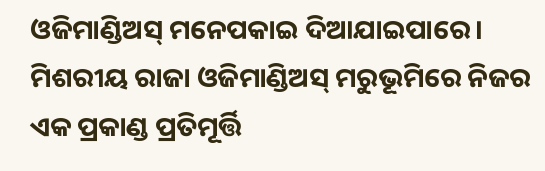ଓଜିମାଣ୍ଡିଅସ୍‌ ମନେପକାଇ ଦିଆଯାଇପାରେ। ମିଶରୀୟ ରାଜା ଓଜିମାଣ୍ଡିଅସ୍‌ ମରୁଭୂମିରେ ନିଜର ଏକ ପ୍ରକାଣ୍ଡ ପ୍ରତିମୂର୍ତ୍ତି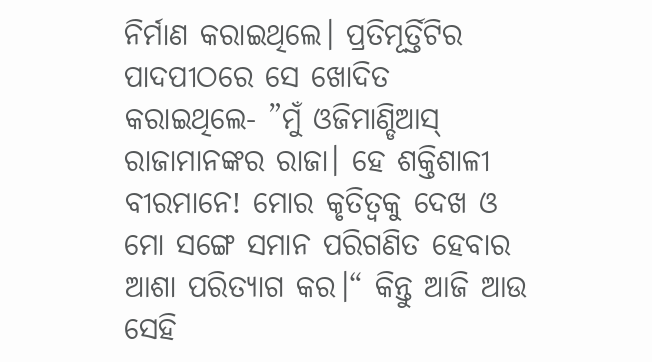ନିର୍ମାଣ କରାଇଥିଲେ। ପ୍ରତିମୂର୍ତ୍ତିଟିର ପାଦପୀଠରେ ସେ ଖୋଦିତ କରାଇଥିଲେ- ”ମୁଁ ଓଜିମାଣ୍ଡିଆସ୍‌ ରାଜାମାନଙ୍କର ରାଜା। ହେ ଶକ୍ତିଶାଳୀ ବୀରମାନେ! ମୋର କୃତିତ୍ୱକୁ ଦେଖ ଓ ମୋ ସଙ୍ଗେ ସମାନ ପରିଗଣିତ ହେବାର ଆଶା ପରିତ୍ୟାଗ କର।“ କିନ୍ତୁ ଆଜି ଆଉ ସେହି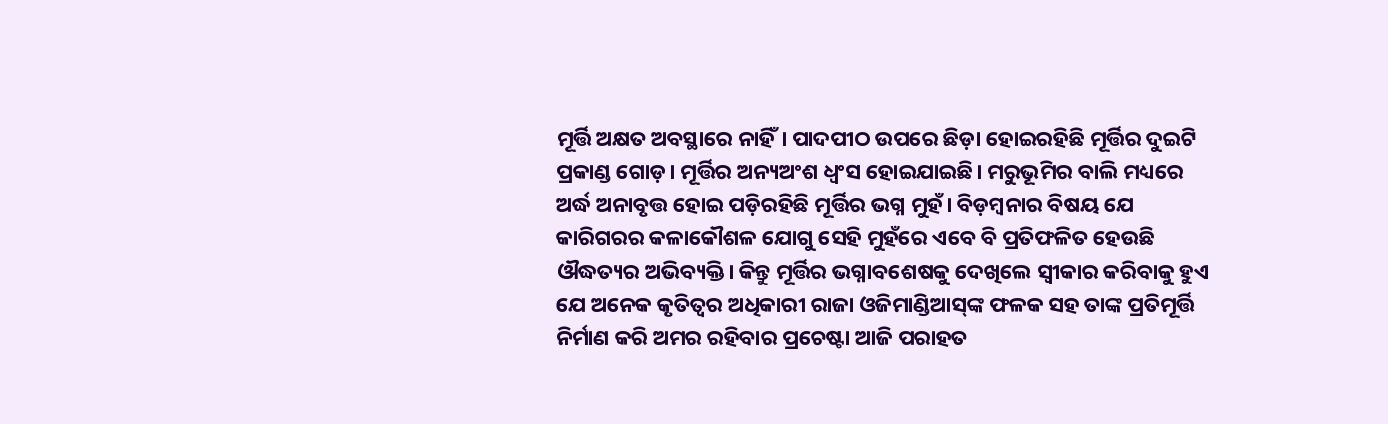ମୂର୍ତ୍ତି ଅକ୍ଷତ ଅବସ୍ଥାରେ ନାହିଁ। ପାଦପୀଠ ଉପରେ ଛିଡ଼ା ହୋଇରହିଛି ମୂର୍ତ୍ତିର ଦୁଇଟି ପ୍ରକାଣ୍ଡ ଗୋଡ଼। ମୂର୍ତ୍ତିର ଅନ୍ୟଅଂଶ ଧ୍ୱଂସ ହୋଇଯାଇଛି। ମରୁଭୂମିର ବାଲି ମଧ୍ୟରେ ଅର୍ଦ୍ଧ ଅନାବୃତ୍ତ ହୋଇ ପଡ଼ିରହିଛି ମୂର୍ତ୍ତିର ଭଗ୍ନ ମୁହଁ। ବିଡ଼ମ୍ବନାର ବିଷୟ ଯେ କାରିଗରର କଳାକୌଶଳ ଯୋଗୁ ସେହି ମୁହଁରେ ଏବେ ବି ପ୍ରତିଫଳିତ ହେଉଛି ଔଦ୍ଧତ୍ୟର ଅଭିବ୍ୟକ୍ତି। କିନ୍ତୁ ମୂର୍ତ୍ତିର ଭଗ୍ନାବଶେଷକୁ ଦେଖିଲେ ସ୍ବୀକାର କରିବାକୁ ହୁଏ ଯେ ଅନେକ କୃତିତ୍ୱର ଅଧିକାରୀ ରାଜା ଓଜିମାଣ୍ଡିଆସ୍‌ଙ୍କ ଫଳକ ସହ ତାଙ୍କ ପ୍ରତିମୂର୍ତ୍ତି ନିର୍ମାଣ କରି ଅମର ରହିବାର ପ୍ରଚେଷ୍ଟା ଆଜି ପରାହତ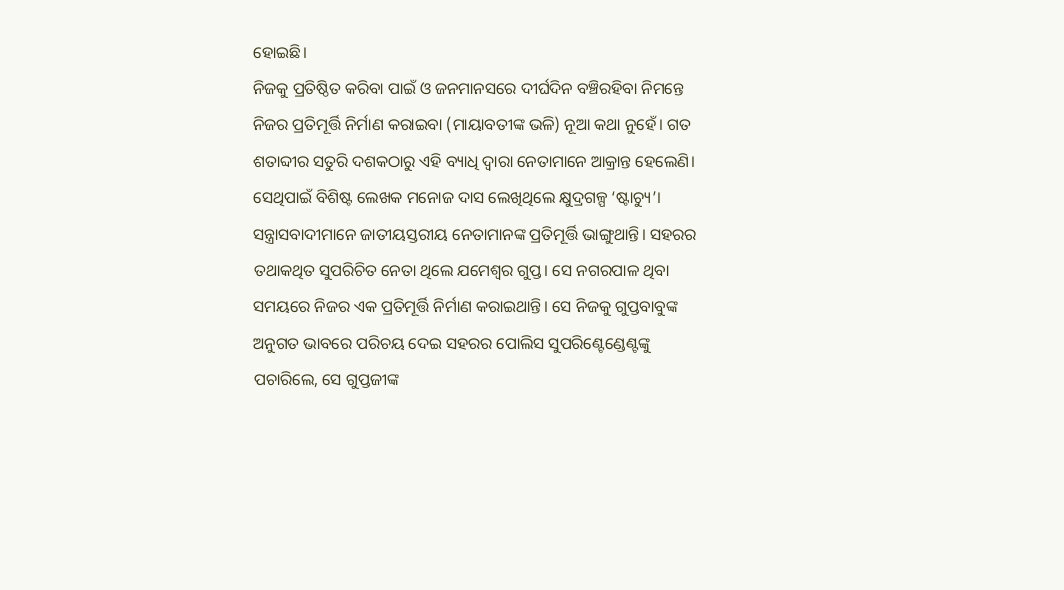ହୋଇଛି।
ନିଜକୁ ପ୍ରତିଷ୍ଠିତ କରିବା ପାଇଁ ଓ ଜନମାନସରେ ଦୀର୍ଘଦିନ ବଞ୍ଚିରହିବା ନିମନ୍ତେ ନିଜର ପ୍ରତିମୂର୍ତ୍ତି ନିର୍ମାଣ କରାଇବା (ମାୟାବତୀଙ୍କ ଭଳି) ନୂଆ କଥା ନୁହେଁ। ଗତ ଶତାବ୍ଦୀର ସତୁରି ଦଶକଠାରୁ ଏହି ବ୍ୟାଧି ଦ୍ୱାରା ନେତାମାନେ ଆକ୍ରାନ୍ତ ହେଲେଣି। ସେଥିପାଇଁ ବିଶିଷ୍ଟ ଲେଖକ ମନୋଜ ଦାସ ଲେଖିଥିଲେ କ୍ଷୁଦ୍ରଗଳ୍ପ ‘ଷ୍ଟାଚ୍ୟୁ’। ସନ୍ତ୍ରାସବାଦୀମାନେ ଜାତୀୟସ୍ତରୀୟ ନେତାମାନଙ୍କ ପ୍ରତିମୂର୍ତ୍ତି ଭାଙ୍ଗୁଥାନ୍ତି। ସହରର ତଥାକଥିତ ସୁପରିଚିତ ନେତା ଥିଲେ ଯମେଶ୍ୱର ଗୁପ୍ତ। ସେ ନଗରପାଳ ଥିବା ସମୟରେ ନିଜର ଏକ ପ୍ରତିମୂର୍ତ୍ତି ନିର୍ମାଣ କରାଇଥାନ୍ତି। ସେ ନିଜକୁ ଗୁପ୍ତବାବୁଙ୍କ ଅନୁଗତ ଭାବରେ ପରିଚୟ ଦେଇ ସହରର ପୋଲିସ ସୁପରିଣ୍ଟେଣ୍ଡେଣ୍ଟଙ୍କୁ ପଚାରିଲେ, ସେ ଗୁପ୍ତଜୀଙ୍କ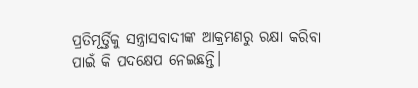ପ୍ରତିମୂର୍ତ୍ତିକୁ ସନ୍ତ୍ରାସବାଦୀଙ୍କ ଆକ୍ରମଣରୁ ରକ୍ଷା କରିବା ପାଇଁ କି ପଦକ୍ଷେପ ନେଇଛନ୍ତି।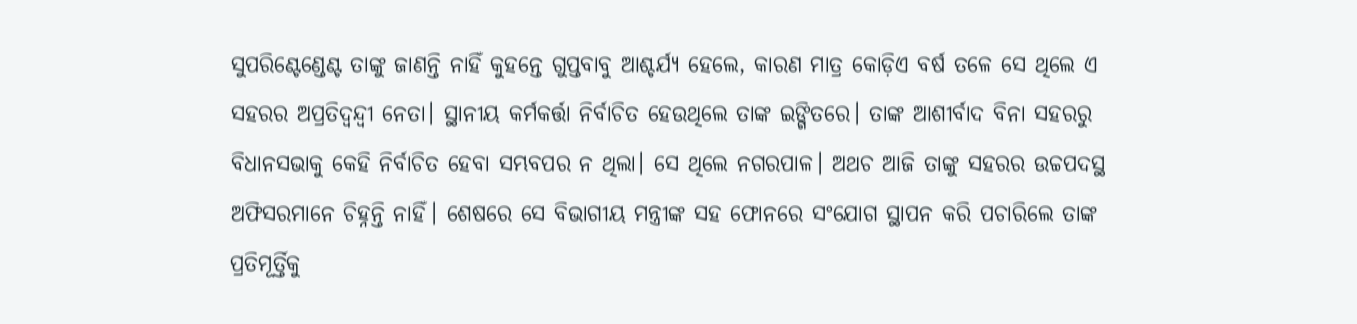ସୁପରିଣ୍ଟେଣ୍ଡେଣ୍ଟ ତାଙ୍କୁ ଜାଣନ୍ତି ନାହିଁ କୁହନ୍ତେ ଗୁପ୍ତବାବୁ ଆଶ୍ଚର୍ଯ୍ୟ ହେଲେ, କାରଣ ମାତ୍ର କୋଡ଼ିଏ ବର୍ଷ ତଳେ ସେ ଥିଲେ ଏ ସହରର ଅପ୍ରତିଦ୍ୱନ୍ଦ୍ୱୀ ନେତା। ସ୍ଥାନୀୟ କର୍ମକର୍ତ୍ତା ନିର୍ବାଚିତ ହେଉଥିଲେ ତାଙ୍କ ଇଙ୍ଗିତରେ। ତାଙ୍କ ଆଶୀର୍ବାଦ ବିନା ସହରରୁ ବିଧାନସଭାକୁ କେହି ନିର୍ବାଚିତ ହେବା ସମ୍ଭବପର ନ ଥିଲା। ସେ ଥିଲେ ନଗରପାଳ। ଅଥଚ ଆଜି ତାଙ୍କୁ ସହରର ଉଚ୍ଚପଦସ୍ଥ ଅଫିସରମାନେ ଚିହ୍ନନ୍ତି ନାହିଁ। ଶେଷରେ ସେ ବିଭାଗୀୟ ମନ୍ତ୍ରୀଙ୍କ ସହ ଫୋନରେ ସଂଯୋଗ ସ୍ଥାପନ କରି ପଚାରିଲେ ତାଙ୍କ ପ୍ରତିମୂର୍ତ୍ତିକୁ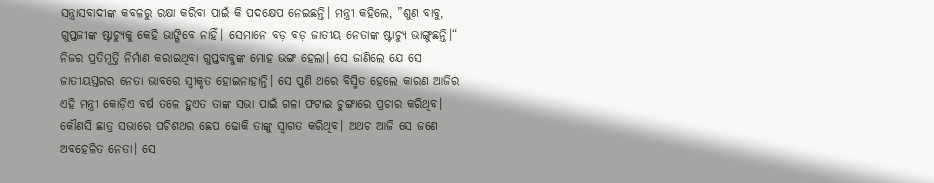ସନ୍ତ୍ରାସବାଦୀଙ୍କ କବଳରୁ ରକ୍ଷା କରିବା ପାଇଁ କି ପଦକ୍ଷେପ ନେଇଛନ୍ତି। ମନ୍ତ୍ରୀ କହିଲେ, ”ଶୁଣ ବାବୁ, ଗୁପ୍ତଜୀଙ୍କ ଷ୍ଟାଚ୍ୟୁକୁ କେହି ଭାଙ୍ଗିବେ ନାହିଁ। ସେମାନେ ବଡ଼ ବଡ଼ ଜାତୀୟ ନେତାଙ୍କ ଷ୍ଟାଚ୍ୟୁ ଭାଙ୍ଗୁଛନ୍ତି।“
ନିଜର ପ୍ରତିମୂର୍ତ୍ତି ନିର୍ମାଣ କରାଇଥିବା ଗୁପ୍ତବାବୁଙ୍କ ମୋହ ଭଙ୍ଗ ହେଲା। ସେ ଜାଣିଲେ ଯେ ସେ ଜାତୀୟସ୍ତରର ନେତା ଭାବରେ ସ୍ବୀକୃତ ହୋଇନାହାନ୍ତି। ସେ ପୁଣି ଥରେ ବିସ୍ମିତ ହେଲେ କାରଣ ଆଜିର ଏହି ମନ୍ତ୍ରୀ କୋଡ଼ିଏ ବର୍ଷ ତଳେ ହୁଏତ ତାଙ୍କ ସଭା ପାଇଁ ଗଳା ଫଟାଇ ଚୁଙ୍ଗାରେ ପ୍ରଚାର କରିଥିବ। କୌଣସି ଛାତ୍ର ସଭାରେ ପଚିଶଥର ଛେପ ଢୋକି ତାଙ୍କୁ ସ୍ବାଗତ କରିଥିବ। ଅଥଚ ଆଜି ସେ ଜଣେ ଅବହେଳିତ ନେତା। ସେ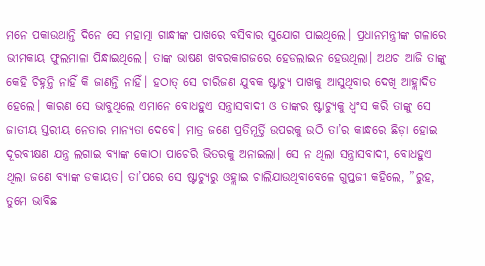ମନେ ପକାଉଥାନ୍ତି ଦିନେ ସେ ମହାତ୍ମା ଗାନ୍ଧୀଙ୍କ ପାଖରେ ବସିବାର ସୁଯୋଗ ପାଇଥିଲେ। ପ୍ରଧାନମନ୍ତ୍ରୀଙ୍କ ଗଳାରେ ଭୀମକାୟ ଫୁଲମାଳା ପିନ୍ଧାଇଥିଲେ। ତାଙ୍କ ଭାଷଣ ଖବରକାଗଜରେ ହେଡଲାଇନ ହେଉଥିଲା। ଅଥଚ ଆଜି ତାଙ୍କୁ କେହି ଚିହ୍ନନ୍ତି ନାହିଁ କି ଜାଣନ୍ତି ନାହିଁ। ହଠାତ୍‌ ସେ ଚାରିଜଣ ଯୁବକ ଷ୍ଟାଚ୍ୟୁ ପାଖକୁ ଆସୁଥିବାର ଦେଖି ଆହ୍ଲାଦିତ ହେଲେ। କାରଣ ସେ ଭାବୁଥିଲେ ଏମାନେ ବୋଧହୁଏ ସନ୍ତ୍ରାସବାଦୀ ଓ ତାଙ୍କର ଷ୍ଟାଚ୍ୟୁକୁ ଧ୍ୱଂସ କରି ତାଙ୍କୁ ସେ ଜାତୀୟ ସ୍ତରୀୟ ନେତାର ମାନ୍ୟତା ଦେବେ। ମାତ୍ର ଜଣେ ପ୍ରତିମୂର୍ତ୍ତି ଉପରକୁ ଉଠି ତା’ର କାନ୍ଧରେ ଛିଡ଼ା ହୋଇ ଦୂରବୀକ୍ଷଣ ଯନ୍ତ୍ର ଲଗାଇ ବ୍ୟାଙ୍କ କୋଠା ପାଚେରି ଭିତରକୁ ଅନାଇଲା। ସେ ନ ଥିଲା ସନ୍ତ୍ରାସବାଦୀ, ବୋଧହୁଏ ଥିଲା ଜଣେ ବ୍ୟାଙ୍କ ଡକାୟତ। ତା’ପରେ ସେ ଷ୍ଟାଚ୍ୟୁରୁ ଓହ୍ଲାଇ ଚାଲିଯାଉଥିବାବେଳେ ଗୁପ୍ତଜୀ କହିଲେ, ”ରୁହ, ତୁମେ ଭାବିଛ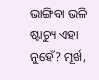ଭାଙ୍ଗିବା ଭଳି ଷ୍ଟାଚ୍ୟୁ ଏହା ନୁହେଁ? ମୂର୍ଖ,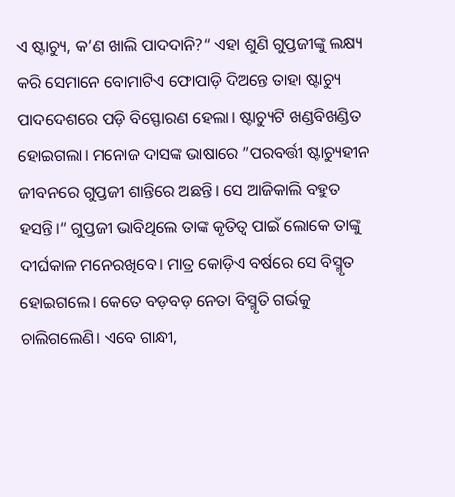ଏ ଷ୍ଟାଚ୍ୟୁ, କ’ଣ ଖାଲି ପାଦଦାନି?“ ଏହା ଶୁଣି ଗୁପ୍ତଜୀଙ୍କୁ ଲକ୍ଷ୍ୟ କରି ସେମାନେ ବୋମାଟିଏ ଫୋପାଡ଼ି ଦିଅନ୍ତେ ତାହା ଷ୍ଟାଚ୍ୟୁ ପାଦଦେଶରେ ପଡ଼ି ବିସ୍ଫୋରଣ ହେଲା। ଷ୍ଟାଚ୍ୟୁଟି ଖଣ୍ଡବିଖଣ୍ଡିତ ହୋଇଗଲା। ମନୋଜ ଦାସଙ୍କ ଭାଷାରେ ”ପରବର୍ତ୍ତୀ ଷ୍ଟାଚ୍ୟୁହୀନ ଜୀବନରେ ଗୁପ୍ତଜୀ ଶାନ୍ତିରେ ଅଛନ୍ତି। ସେ ଆଜିକାଲି ବହୁତ ହସନ୍ତି।“ ଗୁପ୍ତଜୀ ଭାବିଥିଲେ ତାଙ୍କ କୃତିତ୍ୱ ପାଇଁ ଲୋକେ ତାଙ୍କୁ ଦୀର୍ଘକାଳ ମନେରଖିବେ। ମାତ୍ର କୋଡ଼ିଏ ବର୍ଷରେ ସେ ବିସ୍ମୃତ ହୋଇଗଲେ। କେତେ ବଡ଼ବଡ଼ ନେତା ବିସ୍ମୃତି ଗର୍ଭକୁ ଚାଲିଗଲେଣି। ଏବେ ଗାନ୍ଧୀ,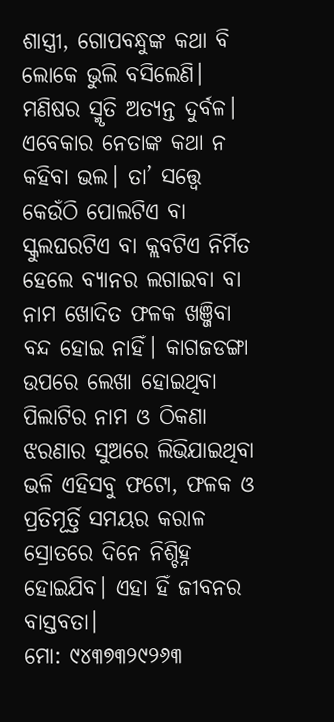ଶାସ୍ତ୍ରୀ, ଗୋପବନ୍ଧୁଙ୍କ କଥା ବି ଲୋକେ ଭୁଲି ବସିଲେଣି। ମଣିଷର ସ୍ମୃତି ଅତ୍ୟନ୍ତ ଦୁର୍ବଳ। ଏବେକାର ନେତାଙ୍କ କଥା ନ କହିବା ଭଲ। ତା’ ସତ୍ତ୍ୱେ କେଉଁଠି ପୋଲଟିଏ ବା ସ୍କୁଲଘରଟିଏ ବା କ୍ଲବଟିଏ ନିର୍ମିତ ହେଲେ ବ୍ୟାନର ଲଗାଇବା ବା ନାମ ଖୋଦିତ ଫଳକ ଖଞ୍ଜିବା ବନ୍ଦ ହୋଇ ନାହିଁ। କାଗଜଡଙ୍ଗା ଉପରେ ଲେଖା ହୋଇଥିବା ପିଲାଟିର ନାମ ଓ ଠିକଣା ଝରଣାର ସୁଅରେ ଲିଭିଯାଇଥିବା ଭଳି ଏହିସବୁ ଫଟୋ, ଫଳକ ଓ ପ୍ରତିମୂର୍ତ୍ତି ସମୟର କରାଳ ସ୍ରୋତରେ ଦିନେ ନିଶ୍ଚିହ୍ନ ହୋଇଯିବ। ଏହା ହିଁ ଜୀବନର ବାସ୍ତବତା।
ମୋ: ୯୪୩୭୩୨୯୨୬୩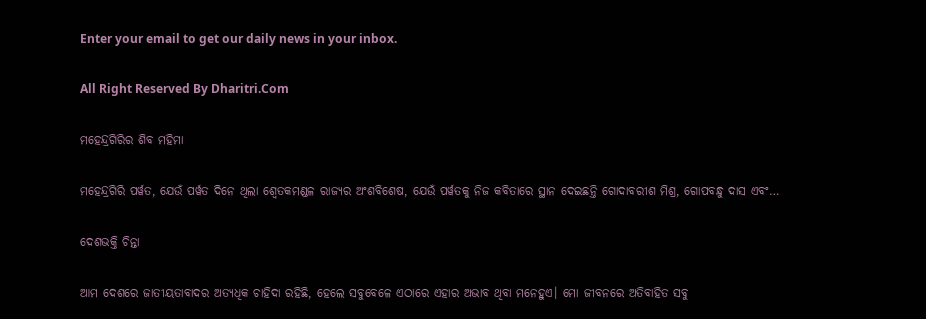Enter your email to get our daily news in your inbox.

All Right Reserved By Dharitri.Com

ମହେନ୍ଦ୍ରଗିରିର ଶିବ ମହିମା

ମହେନ୍ଦ୍ରଗିରି ପର୍ୱତ, ଯେଉଁ ପର୍ୱତ ଦିନେ ଥିଲା ଶ୍ୱେତକମଣ୍ଡଳ ରାଜ୍ୟର ଅଂଶବିଶେଷ, ଯେଉଁ ପର୍ୱତକୁ ନିଜ କବିତାରେ ସ୍ଥାନ ଦେଇଛନ୍ତି ଗୋଦାବରୀଶ ମିଶ୍ର, ଗୋପବନ୍ଧୁ ଦାସ ଏବଂ…

ଦେଶଭକ୍ତି ଚିନ୍ତା

ଆମ ଦେଶରେ ଜାତୀୟତାବାଦର ଅତ୍ୟଧିକ ଚାହିଦା ରହିଛି, ହେଲେ ସବୁବେଳେ ଏଠାରେ ଏହାର ଅଭାବ ଥିବା ମନେହୁଏ। ମୋ ଜୀବନରେ ଅତିବାହିତ ସବୁ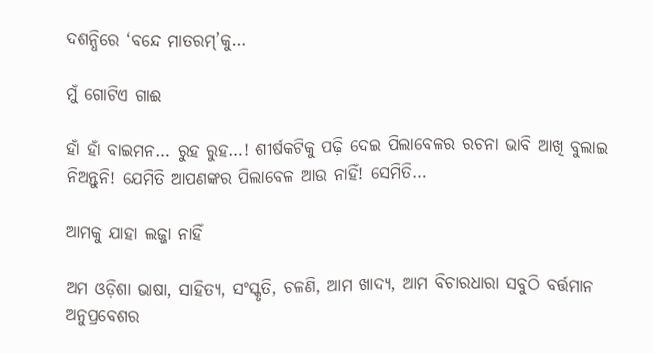ଦଶନ୍ଧିରେ ‘ବନ୍ଦେ ମାତରମ୍‌’କୁ…

ମୁଁ ଗୋଟିଏ ଗାଈ

ହାଁ ହାଁ ବାଇମନ… ରୁହ ରୁହ…! ଶୀର୍ଷକଟିକୁ ପଢ଼ି ଦେଇ ପିଲାବେଳର ରଚନା ଭାବି ଆଖି ବୁଲାଇ ନିଅନ୍ତୁନି! ଯେମିତି ଆପଣଙ୍କର ପିଲାବେଳ ଆଉ ନାହିଁ! ସେମିତି…

ଆମକୁ ଯାହା ଲଜ୍ଜା ନାହିଁ

ଅମ ଓଡ଼ିଶା ଭାଷା, ସାହିତ୍ୟ, ସଂସ୍କୃତି, ଚଳଣି, ଆମ ଖାଦ୍ୟ, ଆମ ବିଚାରଧାରା ସବୁଠି ବର୍ତ୍ତମାନ ଅନୁପ୍ରବେଶର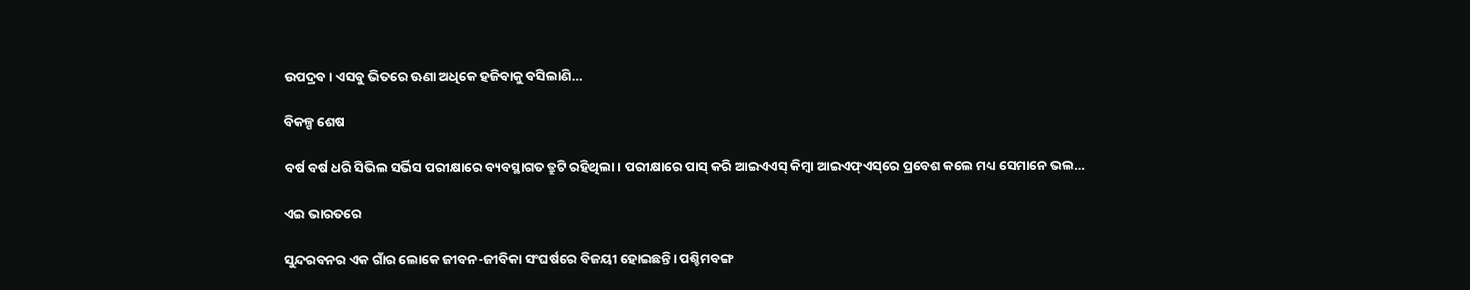ଉପଦ୍ରବ। ଏସବୁ ଭିତରେ ଊଣା ଅଧିକେ ହଜିବାକୁ ବସିଲାଣି…

ବିକଳ୍ପ ଶେଷ

ବର୍ଷ ବର୍ଷ ଧରି ସିଭିଲ ସର୍ଭିସ ପରୀକ୍ଷାରେ ବ୍ୟବସ୍ଥାଗତ ତ୍ରୁଟି ରହିଥିଲା। ପରୀକ୍ଷାରେ ପାସ୍‌ କରି ଆଇଏଏସ୍‌ କିମ୍ବା ଆଇଏଫ୍‌ଏସ୍‌ରେ ପ୍ରବେଶ କଲେ ମଧ୍ୟ ସେମାନେ ଭଲ…

ଏଇ ଭାରତରେ

ସୁନ୍ଦରବନର ଏକ ଗାଁର ଲୋକେ ଜୀବନ-ଜୀବିକା ସଂଘର୍ଷରେ ବିଜୟୀ ହୋଇଛନ୍ତି। ପଶ୍ଚିମବଙ୍ଗ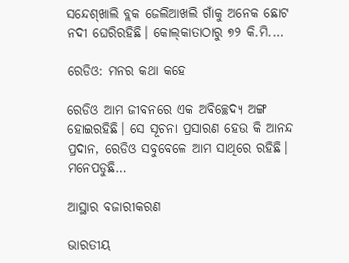ସନ୍ଦେଶ୍‌ଖାଲି ବ୍ଲକ ଜେଲିଆଖଲି ଗାଁକୁ ଅନେକ ଛୋଟ ନଦୀ ଘେରିରହିଛି। କୋଲ୍‌କାତାଠାରୁ ୭୨ କି.ମି.…

ରେଡିଓ: ମନର କଥା କହେ

ରେଡିଓ ଆମ ଜୀବନରେ ଏକ ଅବିଚ୍ଛେଦ୍ୟ ଅଙ୍ଗ ହୋଇରହିଛି। ସେ ସୂଚନା ପ୍ରସାରଣ ହେଉ କି ଆନନ୍ଦ ପ୍ରଦାନ, ରେଡିଓ ସବୁବେଳେ ଆମ ସାଥିରେ ରହିଛି। ମନେପଡୁଛି…

ଆସ୍ଥାର ବଜାରୀକରଣ

ଭାରତୀୟ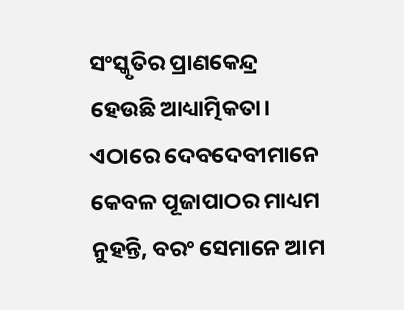ସଂସ୍କୃତିର ପ୍ରାଣକେନ୍ଦ୍ର ହେଉଛି ଆଧ୍ୟାତ୍ମିକତା। ଏଠାରେ ଦେବଦେବୀମାନେ କେବଳ ପୂଜାପାଠର ମାଧ୍ୟମ ନୁହନ୍ତି, ବରଂ ସେମାନେ ଆମ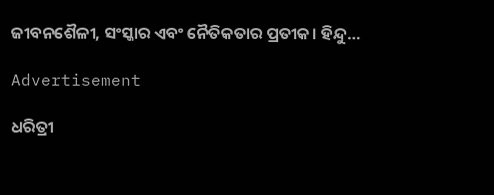ଜୀବନଶୈଳୀ, ସଂସ୍କାର ଏବଂ ନୈତିକତାର ପ୍ରତୀକ। ହିନ୍ଦୁ…

Advertisement

ଧରିତ୍ରୀ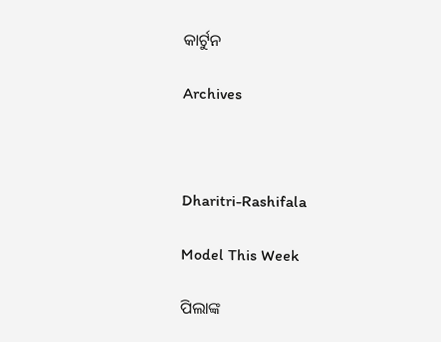କାର୍ଟୁନ

Archives



Dharitri-Rashifala

Model This Week

ପିଲାଙ୍କ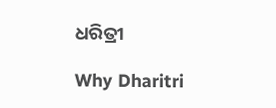ଧରିତ୍ରୀ

Why Dharitri